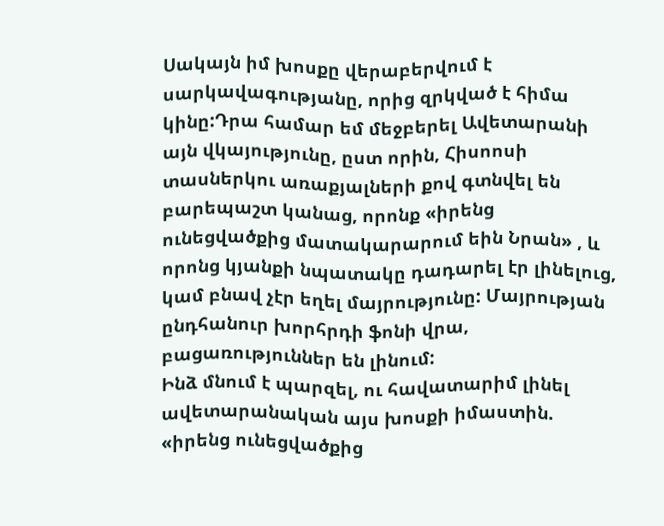Սակայն իմ խոսքը վերաբերվում է սարկավագությանը, որից զրկված է հիմա կինը:Դրա համար եմ մեջբերել Ավետարանի այն վկայությունը, ըստ որին, Հիսոոսի տասներկու առաքյալների քով գտնվել են բարեպաշտ կանաց, որոնք «իրենց ունեցվածքից մատակարարում եին Նրան» , և որոնց կյանքի նպատակը դադարել էր լինելուց, կամ բնավ չէր եղել մայրությունը: Մայրության ընդհանուր խորհրդի ֆոնի վրա, բացառություններ են լինում:
Ինձ մնում է պարզել, ու հավատարիմ լինել ավետարանական այս խոսքի իմաստին. «իրենց ունեցվածքից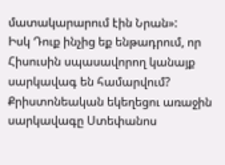մատակարարում էին Նրան»:
Իսկ Դուք ինչից եք ենթադրում, որ Հիսուսին սպասավորող կանայք սարկավագ են համարվում? Քրիստոնեական եկեղեցու առաջին սարկավագը Ստեփանոս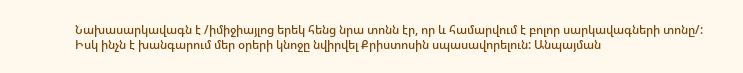Նախասարկավագն է /իմիջիայլոց երեկ հենց նրա տոնն էր, որ և համարվում է բոլոր սարկավագների տոնը/:
Իսկ ինչն է խանգարում մեր օրերի կնոջը նվիրվել Քրիստոսին սպասավորելուն: Անպայման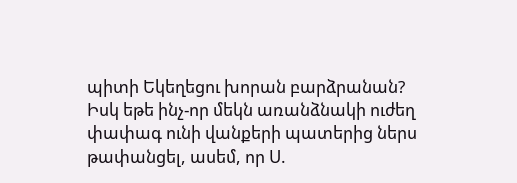պիտի Եկեղեցու խորան բարձրանան? Իսկ եթե ինչ-որ մեկն առանձնակի ուժեղ փափագ ունի վանքերի պատերից ներս թափանցել, ասեմ, որ Ս.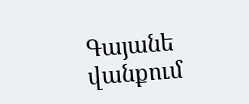Գայանե վանքում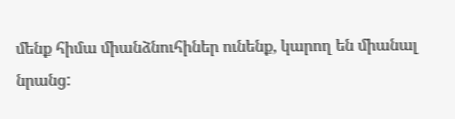մենք հիմա միանձնուհիներ ունենք, կարող են միանալ նրանց: